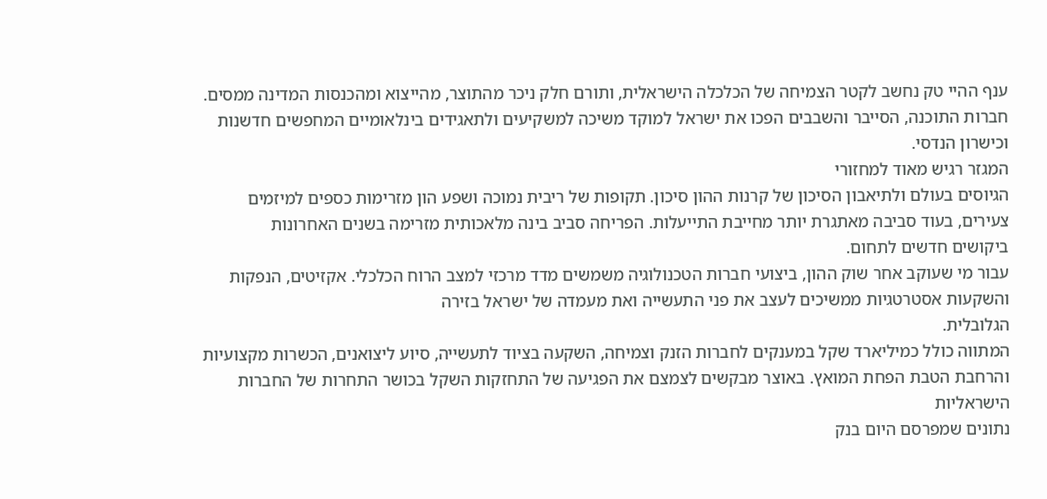ענף ההיי טק נחשב לקטר הצמיחה של הכלכלה הישראלית, ותורם חלק ניכר מהתוצר, מהייצוא ומהכנסות המדינה ממסים. חברות התוכנה, הסייבר והשבבים הפכו את ישראל למוקד משיכה למשקיעים ולתאגידים בינלאומיים המחפשים חדשנות וכישרון הנדסי.
המגזר רגיש מאוד למחזורי
הגיוסים בעולם ולתיאבון הסיכון של קרנות ההון סיכון. תקופות של ריבית נמוכה ושפע הון מזרימות כספים למיזמים צעירים, בעוד סביבה מאתגרת יותר מחייבת התייעלות. הפריחה סביב בינה מלאכותית מזרימה בשנים האחרונות
ביקושים חדשים לתחום.
עבור מי שעוקב אחר שוק ההון, ביצועי חברות הטכנולוגיה משמשים מדד מרכזי למצב הרוח הכלכלי. אקזיטים, הנפקות והשקעות אסטרטגיות ממשיכים לעצב את פני התעשייה ואת מעמדה של ישראל בזירה
הגלובלית.
המתווה כולל כמיליארד שקל במענקים לחברות הזנק וצמיחה, השקעה בציוד לתעשייה, סיוע ליצואנים, הכשרות מקצועיות והרחבת הטבת הפחת המואץ. באוצר מבקשים לצמצם את הפגיעה של התחזקות השקל בכושר התחרות של החברות הישראליות
נתונים שמפרסם היום בנק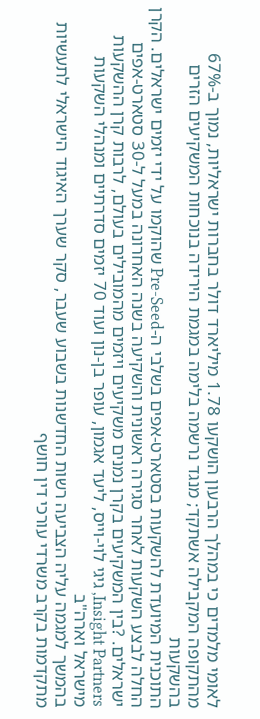לאומי מלמדים כי במהלך הרבעון הושקעו 1.78 מיליארד דולר בחברות ישראליות, נמוך ב-67% מהתקופה המקבילה אשתקד; מנגד נרשמה בלימה במגמת הירידה בנוכחות המשקיעים הזרים בהשקעות
התוכנית המיועדת להשקעות בסטארט-אפים בשלבי ה-Pre-Seed שהוקמו על ידי יזמים ישראלים. הקרן החלה לבצע השקעות לאחר סגירה ראשונית והשקיעה בשנה האחרונה במעל ל-30 סטארט-אפים ישראלים. ?בין המשקיעים בקרן נמנים משקיעים ויזמים מהמובילים בעולם, לרבות קרן ההשקעות Insight Partners, גיגי לוי-וייס, ליעד אגמון, עופר בן-נון ועוד 70 יזמים סדרתיים ומנהלי השקעות מישראל וארה"ב
בהמשך למגמה עליה הצביעה רשות החדשנות בשבוע שעבר, סקר שערך האיגוד הישראלי לתעשיות מתקדמות בקרב משרדי עורכי דין חושף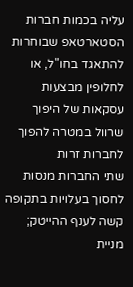עליה בכמות חברות הסטארטאפ שבוחרות להתאגד בחו"ל, או לחלופין מבצעות עסקאות של היפוך שרוול במטרה להפוך לחברות זרות
שתי החברות מנסות לחסוך בעלויות בתקופה קשה לענף ההייטק; מניית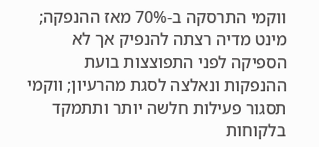ווקמי התרסקה ב-70% מאז ההנפקה; מינט מדיה רצתה להנפיק אך לא הספיקה לפני התפוצצות בועת ההנפקות ונאלצה לסגת מהרעיון; ווקמי תסגור פעילות חלשה יותר ותתמקד בלקוחות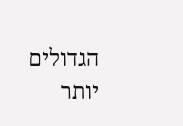הגדולים יותר